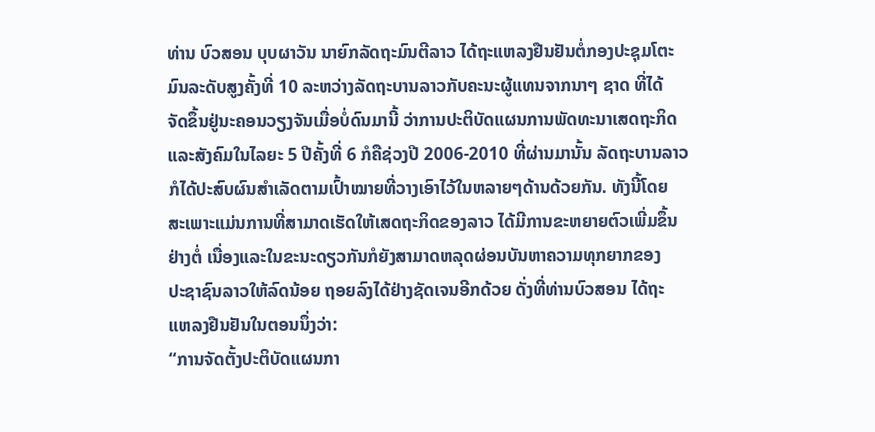ທ່ານ ບົວສອນ ບຸບຜາວັນ ນາຍົກລັດຖະມົນຕີລາວ ໄດ້ຖະແຫລງຢືນຢັນຕໍ່ກອງປະຊຸມໂຕະ
ມົນລະດັບສູງຄັ້ງທີ່ 10 ລະຫວ່າງລັດຖະບານລາວກັບຄະນະຜູ້ແທນຈາກນາໆ ຊາດ ທີ່ໄດ້
ຈັດຂຶ້ນຢູ່ນະຄອນວຽງຈັນເມື່ອບໍ່ດົນມານີ້ ວ່າການປະຕິບັດແຜນການພັດທະນາເສດຖະກິດ
ແລະສັງຄົມໃນໄລຍະ 5 ປີຄັ້ງທີ່ 6 ກໍຄືຊ່ວງປີ 2006-2010 ທີ່ຜ່ານມານັ້ນ ລັດຖະບານລາວ
ກໍໄດ້ປະສົບຜົນສໍາເລັດຕາມເປົ້າໝາຍທີ່ວາງເອົາໄວ້ໃນຫລາຍໆດ້ານດ້ວຍກັນ. ທັງນີ້ໂດຍ
ສະເພາະແມ່ນການທີ່ສາມາດເຮັດໃຫ້ເສດຖະກິດຂອງລາວ ໄດ້ມີການຂະຫຍາຍຕົວເພີ່ມຂຶ້ນ
ຢ່າງຕໍ່ ເນື່ອງແລະໃນຂະນະດຽວກັນກໍຍັງສາມາດຫລຸດຜ່ອນບັນຫາຄວາມທຸກຍາກຂອງ
ປະຊາຊົນລາວໃຫ້ລົດນ້ອຍ ຖອຍລົງໄດ້ຢ່າງຊັດເຈນອີກດ້ວຍ ດັ່ງທີ່ທ່ານບົວສອນ ໄດ້ຖະ
ແຫລງຢືນຢັນໃນຕອນນຶ່ງວ່າ:
“ການຈັດຕັ້ງປະຕິບັດແຜນກາ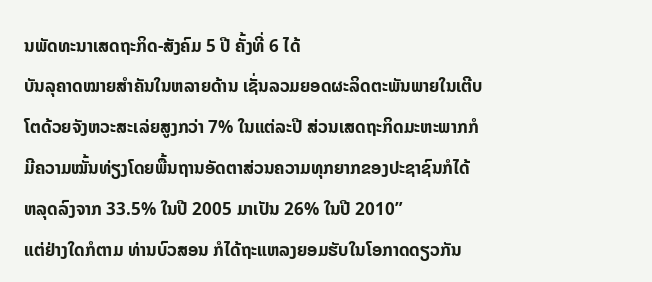ນພັດທະນາເສດຖະກິດ-ສັງຄົມ 5 ປີ ຄັ້ງທີ່ 6 ໄດ້
ບັນລຸຄາດໝາຍສໍາຄັນໃນຫລາຍດ້ານ ເຊັ່ນລວມຍອດຜະລິດຕະພັນພາຍໃນເຕີບ
ໂຕດ້ວຍຈັງຫວະສະເລ່ຍສູງກວ່າ 7% ໃນແຕ່ລະປີ ສ່ວນເສດຖະກິດມະຫະພາກກໍ
ມີຄວາມໝັ້ນທ່ຽງໂດຍພື້ນຖານອັດຕາສ່ວນຄວາມທຸກຍາກຂອງປະຊາຊົນກໍໄດ້
ຫລຸດລົງຈາກ 33.5% ໃນປີ 2005 ມາເປັນ 26% ໃນປີ 2010”
ແຕ່ຢ່າງໃດກໍຕາມ ທ່ານບົວສອນ ກໍໄດ້ຖະແຫລງຍອມຮັບໃນໂອກາດດຽວກັນ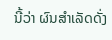ນີ້ວ່າ ຜົນສໍາເລັດດັ່ງ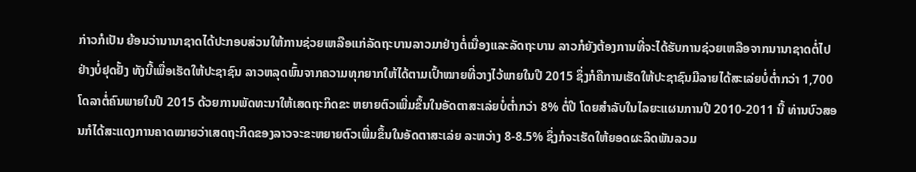ກ່າວກໍເປັນ ຍ້ອນວ່ານານາຊາດໄດ້ປະກອບສ່ວນໃຫ້ການຊ່ວຍເຫລືອແກ່ລັດຖະບານລາວມາຢ່າງຕໍ່ເນື່ອງແລະລັດຖະບານ ລາວກໍຍັງຕ້ອງການທີ່ຈະໄດ້ຮັບການຊ່ວຍເຫລືອຈາກນານາຊາດຕໍ່ໄປຢ່າງບໍ່ຢຸດຢັ້ງ ທັງນີ້ເພື່ອເຮັດໃຫ້ປະຊາຊົນ ລາວຫລຸດພົ້ນຈາກຄວາມທຸກຍາກໃຫ້ໄດ້ຕາມເປົ້າໝາຍທີ່ວາງໄວ້ພາຍໃນປີ 2015 ຊຶ່ງກໍຄືການເຮັດໃຫ້ປະຊາຊົນມີລາຍໄດ້ສະເລ່ຍບໍ່ຕໍ່າກວ່າ 1,700 ໂດລາຕໍ່ຄົນພາຍໃນປີ 2015 ດ້ວຍການພັດທະນາໃຫ້ເສດຖະກິດຂະ ຫຍາຍຕົວເພີ່ມຂຶ້ນໃນອັດຕາສະເລ່ຍບໍ່ຕໍ່າກວ່າ 8% ຕໍ່ປີ ໂດຍສໍາລັບໃນໄລຍະແຜນການປີ 2010-2011 ນີ້ ທ່ານບົວສອນກໍໄດ້ສະແດງການຄາດໝາຍວ່າເສດຖະກິດຂອງລາວຈະຂະຫຍາຍຕົວເພີ່ມຂຶ້ນໃນອັດຕາສະເລ່ຍ ລະຫວ່າງ 8-8.5% ຊຶ່ງກໍຈະເຮັດໃຫ້ຍອດຜະລິດພັນລວມ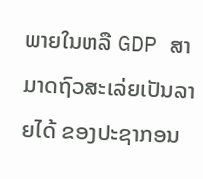ພາຍໃນຫລື GDP ສາມາດຖົວສະເລ່ຍເປັນລາຍໄດ້ ຂອງປະຊາກອນ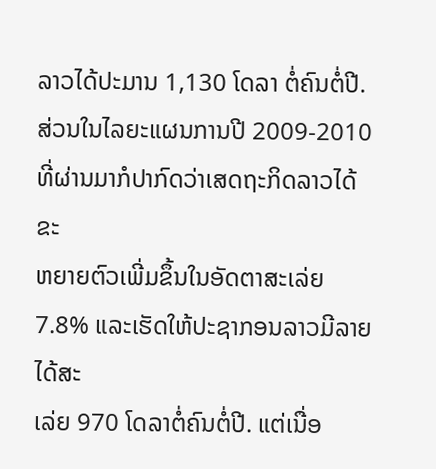ລາວໄດ້ປະມານ 1,130 ໂດລາ ຕໍ່ຄົນຕໍ່ປີ.
ສ່ວນໃນໄລຍະແຜນການປີ 2009-2010 ທີ່ຜ່ານມາກໍປາກົດວ່າເສດຖະກິດລາວໄດ້ຂະ
ຫຍາຍຕົວເພີ່ມຂຶ້ນໃນອັດຕາສະເລ່ຍ 7.8% ແລະເຮັດໃຫ້ປະຊາກອນລາວມີລາຍໄດ້ສະ
ເລ່ຍ 970 ໂດລາຕໍ່ຄົນຕໍ່ປີ. ແຕ່ເນື່ອ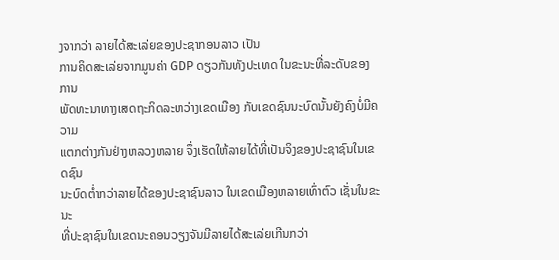ງຈາກວ່າ ລາຍໄດ້ສະເລ່ຍຂອງປະຊາກອນລາວ ເປັນ
ການຄິດສະເລ່ຍຈາກມູນຄ່າ GDP ດຽວກັນທັງປະເທດ ໃນຂະນະທີ່ລະດັບຂອງການ
ພັດທະນາທາງເສດຖະກິດລະຫວ່າງເຂດເມືອງ ກັບເຂດຊົນນະບົດນັ້ນຍັງຄົງບໍ່ມີຄວາມ
ແຕກຕ່າງກັນຢ່າງຫລວງຫລາຍ ຈຶ່ງເຮັດໃຫ້ລາຍໄດ້ທີ່ເປັນຈິງຂອງປະຊາຊົນໃນເຂດຊົນ
ນະບົດຕໍ່າກວ່າລາຍໄດ້ຂອງປະຊາຊົນລາວ ໃນເຂດເມືອງຫລາຍເທົ່າຕົວ ເຊັ່ນໃນຂະນະ
ທີ່ປະຊາຊົນໃນເຂດນະຄອນວຽງຈັນມີລາຍໄດ້ສະເລ່ຍເກີນກວ່າ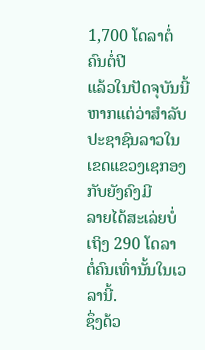1,700 ໂດລາຕໍ່ຄົນຕໍ່ປີ
ແລ້ວໃນປັດຈຸບັນນີ້ ຫາກແຕ່ວ່າສໍາລັບປະຊາຊົນລາວໃນເຂດແຂວງເຊກອງກັບຍັງຄົງມີ
ລາຍໄດ້ສະເລ່ຍບໍ່ເຖິງ 290 ໂດລາ ຕໍ່ຄົນເທົ່ານັ້ນໃນເວລານີ້.
ຊຶ່ງດ້ວ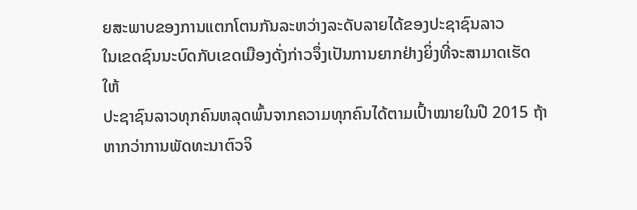ຍສະພາບຂອງການແຕກໂຕນກັນລະຫວ່າງລະດັບລາຍໄດ້ຂອງປະຊາຊົນລາວ
ໃນເຂດຊົນນະບົດກັບເຂດເມືອງດັ່ງກ່າວຈຶ່ງເປັນການຍາກຢ່າງຍິ່ງທີ່ຈະສາມາດເຮັດໃຫ້
ປະຊາຊົນລາວທຸກຄົນຫລຸດພົ້ນຈາກຄວາມທຸກຄົນໄດ້ຕາມເປົ້າໝາຍໃນປີ 2015 ຖ້າ
ຫາກວ່າການພັດທະນາຕົວຈິ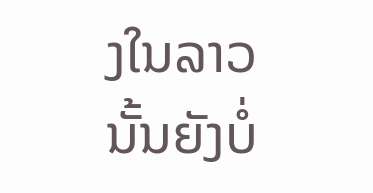ງໃນລາວນັ້ນຍັງບໍ່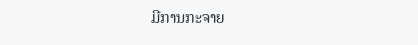ມີການກະຈາຍ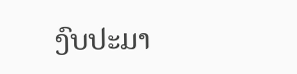ງົບປະມາ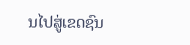ນໄປສູ່ເຂດຊົນ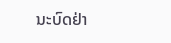ນະບົດຢ່າ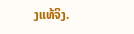ງແທ້ຈິງ.